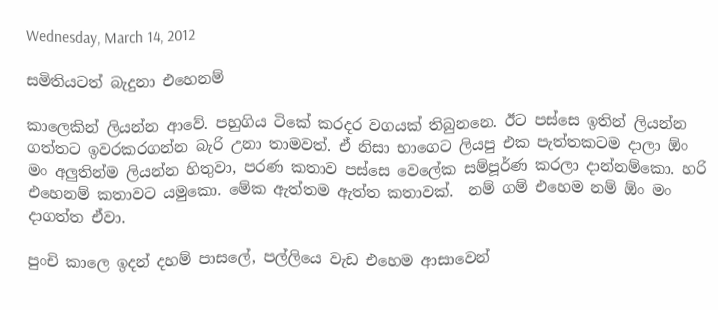Wednesday, March 14, 2012

සමිතියටත් බැදුනා එහෙනම්

කාලෙකින් ලියන්න ආවේ. පහුගිය ටිකේ කරදර වගයක් තිබුනනෙ. ඊට පස්සෙ ඉතින් ලියන්න ගත්තට ඉවරකරගන්න බැරි උනා තාමවත්. ඒ නිසා භාගෙට ලියපු එක පැත්තකටම දාලා ඕං මං අලුතින්ම ලියන්න හිතුවා, පරණ කතාව පස්සෙ වෙලේක සම්පූර්ණ කරලා දාන්නම්කො. හරි එහෙනම් කතාවට යමුකො. මේක ඇත්තම ඇත්ත කතාවක්.  නම් ගම් එහෙම නම් ඕං මං දාගත්ත ඒවා.

පුංචි කාලෙ ඉදන් දහම් පාසලේ, පල්ලියෙ වැඩ එහෙම ආසාවෙන්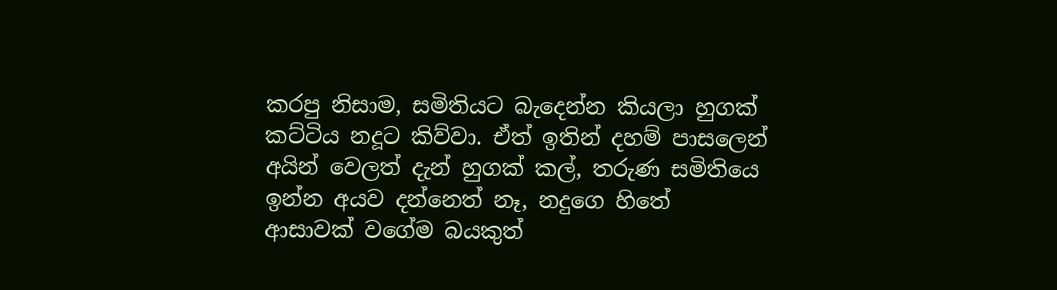කරපු නිසාම, සමිතියට බැදෙන්න කියලා හුගක් කට්ටිය නදූට කිව්වා. ඒත් ඉතින් දහම් පාසලෙන් අයින් වෙලත් දැන් හුගක් කල්, තරුණ සමිතියෙ ඉන්න අයව දන්නෙත් නෑ, නදුගෙ හිතේ ආසාවක් වගේම බයකුත්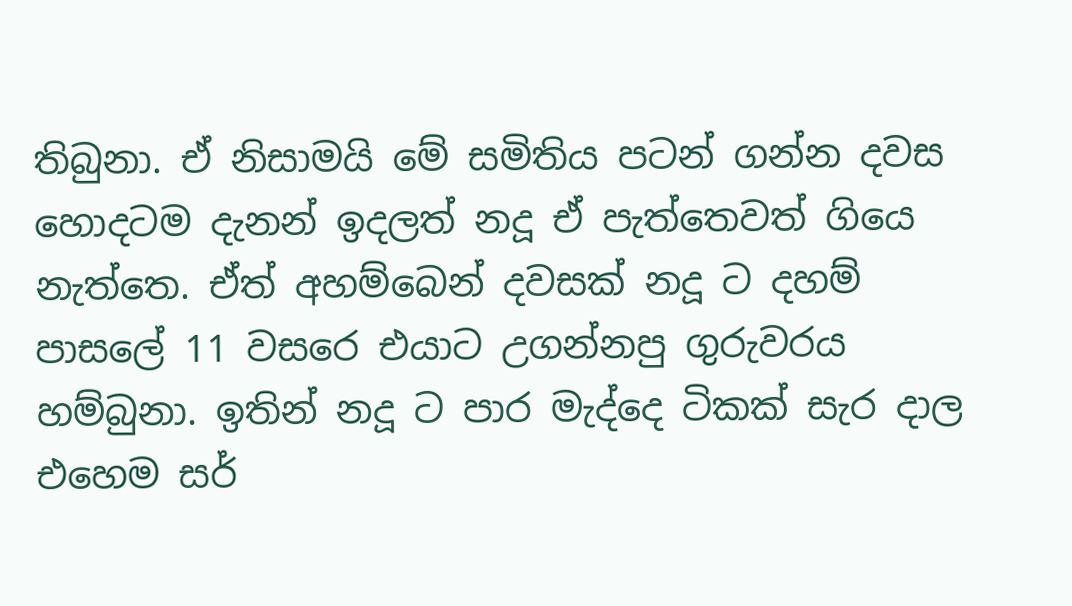තිබුනා. ඒ නිසාමයි මේ සමිතිය පටන් ගන්න දවස හොදටම දැනන් ඉදලත් නදූ ඒ පැත්තෙවත් ගියෙ නැත්තෙ. ඒත් අහම්බෙන් දවසක් නදූ ට දහම් පාසලේ 11 වසරෙ එයාට උගන්නපු ගුරුවරය හම්බුනා. ඉතින් නදූ ට පාර මැද්දෙ ටිකක් සැර දාල එහෙම සර්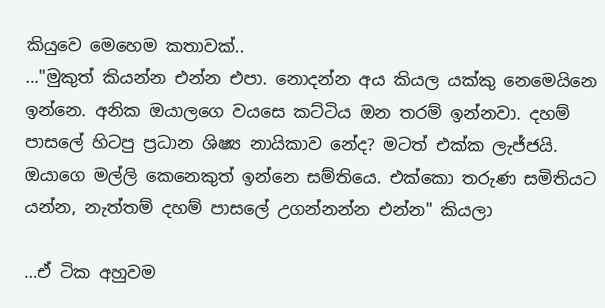කියුවෙ මෙහෙම කතාවක්..
…"මුකුත් කියන්න එන්න එපා. නොදන්න අය කියල යක්කු නෙමෙයිනෙ ඉන්නෙ. අනික ඔයාලගෙ වයසෙ කට්ටිය ඔන තරම් ඉන්නවා. දහම් පාසලේ හිටපු ප්‍රධාන ශිෂ්‍ය නායිකාව නේද? මටත් එක්ක ලැජ්ජයි. ඔයාගෙ මල්ලි කෙනෙකුත් ඉන්නෙ සම්තියෙ. එක්කො තරුණ සමිතියට යන්න, නැත්තම් දහම් පාසලේ උගන්නන්න එන්න" කියලා

…ඒ ටික අහුවම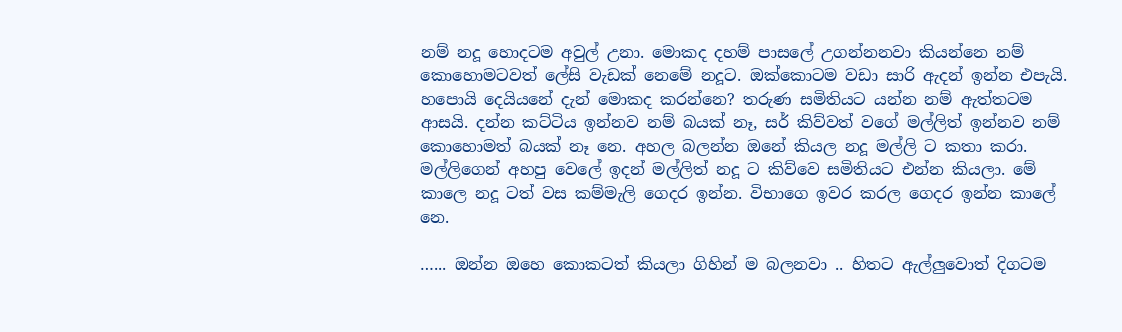නම් නදූ හොදටම අවුල් උනා. මොකද දහම් පාසලේ උගන්නනවා කියන්නෙ නම් කොහොමටවත් ලේසි වැඩක් නෙමේ නදූට. ඔක්කොටම වඩා සාරි ඇදන් ඉන්න එපැයි. හපොයි දෙයියනේ දැන් මොකද කරන්නෙ? තරුණ සමිතියට යන්න නම් ඇත්තටම ආසයි. දන්න කට්ටිය ඉන්නව නම් බයක් නෑ, සර් කිව්වත් වගේ මල්ලිත් ඉන්නව නම් කොහොමත් බයක් නෑ නෙ. අහල බලන්න ඔනේ කියල නදූ මල්ලි ට කතා කරා. මල්ලිගෙන් අහපු වෙලේ ඉදන් මල්ලිත් නදූ ට කිව්වෙ සමිතියට එන්න කියලා. මේ කාලෙ නදූ ටත් වස කම්මැලි ගෙදර ඉන්න. විභාගෙ ඉවර කරල ගෙදර ඉන්න කාලේ නෙ.

…... ඔන්න ඔහෙ කොකටත් කියලා ගිහින් ම බලනවා .. හිතට ඇල්ලුවොත් දිගටම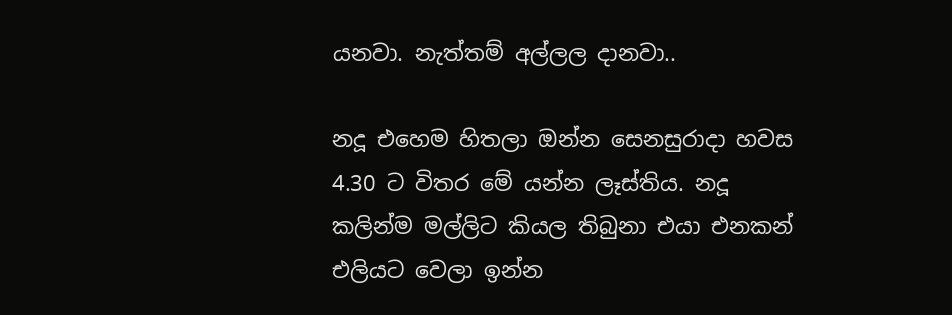යනවා. නැත්තම් අල්ලල දානවා..

නදූ එහෙම හිතලා ඔන්න සෙනසුරාදා හවස 4.30 ට විතර මේ යන්න ලෑස්තිය. නදූ කලින්ම මල්ලිට කියල තිබුනා එයා එනකන් එලියට වෙලා ඉන්න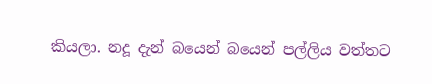කියලා. නදූ දැන් බයෙන් බයෙන් පල්ලිය වත්තට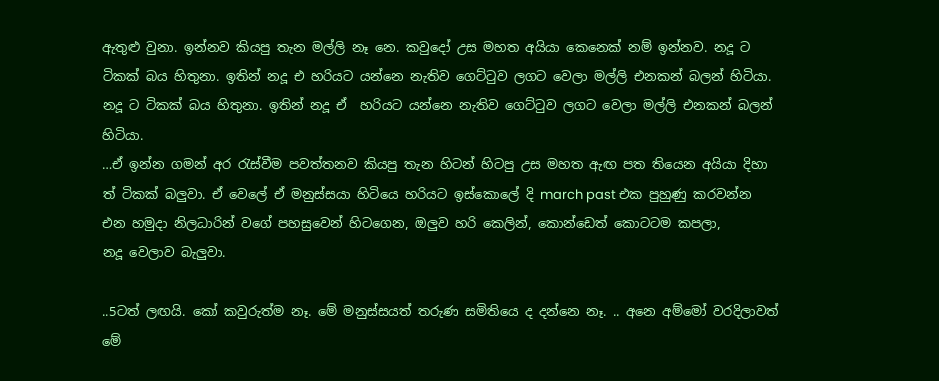ඇතුළු වුනා. ඉන්නව කියපු තැන මල්ලි නෑ නෙ. කවුදෝ උස මහත අයියා කෙනෙක් නම් ඉන්නව. නදූ ට ටිකක් බය හිතුනා. ඉතින් නදූ එ හරියට යන්නෙ නැතිව ගෙට්ටුව ලගට වෙලා මල්ලි එනකන් බලන් හිටියා. නදූ ට ටිකක් බය හිතුනා. ඉතින් නදූ ඒ  හරියට යන්නෙ නැතිව ගෙට්ටුව ලගට වෙලා මල්ලි එනකන් බලන් හිටියා.
…ඒ ඉන්න ගමන් අර රැස්වීම පවත්තනව කියපු තැන හිටන් හිටපු උස මහත ඇඟ පත තියෙන අයියා දිහා ත් ටිකක් බලුවා. ඒ වෙලේ ඒ මනුස්සයා හිටියෙ හරියට ඉස්කොලේ දි march past එක පුහුණු කරවන්න එන හමුදා නිලධාරින් වගේ පහසුවෙන් හිටගෙන, ඔලුව හරි කෙලින්, කොන්ඩෙත් කොටටම කපලා,
නදූ වෙලාව බැලුවා.

..5ටත් ලඟයි. කෝ කවුරුත්ම නෑ. මේ මනුස්සයත් තරුණ සමිතියෙ ද දන්නෙ නෑ. .. අනෙ අම්මෝ වරදිලාවත් මේ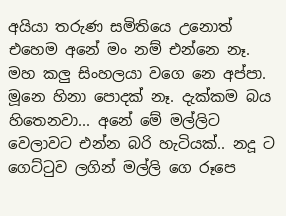අයියා තරුණ සමිතියෙ උනොත් එහෙම අනේ මං නම් එන්නෙ නෑ.  මහ කලු සිංහලයා වගෙ නෙ අප්පා. මූනෙ හිනා පොදක් නෑ. දැක්කම බය හිතෙනවා... අනේ මේ මල්ලිට වෙලාවට එන්න බරි හැටියක්.. නදූ ට ගෙට්ටුව ලගින් මල්ලි ගෙ රූපෙ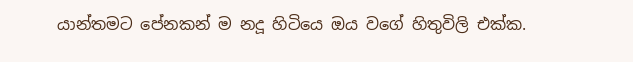යාන්තමට පේනකන් ම නදූ හිටියෙ ඔය වගේ හිතුවිලි එක්ක.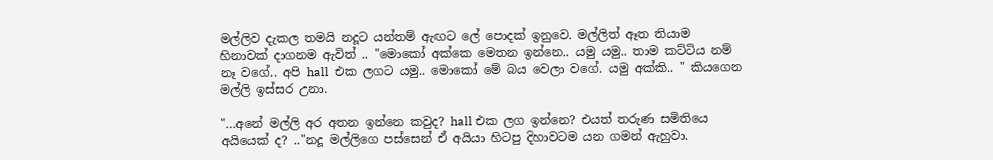මල්ලිව දැකල තමයි නදූට යන්තම් ඇඟට ලේ පොදක් ඉනුවෙ. මල්ලිත් ඈත තියාම හිනාවක් දාගනම ඇවිත් .. "මොකෝ අක්කෙ මෙතන ඉන්නෙ.. යමු යමු.. තාම කට්ටිය නම් නෑ වගේ.. අපි hall  එක ලගට යමු.. මොකෝ මේ බය වෙලා වගේ. යමු අක්කි.. " කියගෙන මල්ලි ඉස්සර උනා.

"…අනේ මල්ලි අර අතන ඉන්නෙ කවුද? hall එක ලග ඉන්නෙ? එයත් තරුණ සමිතියෙ අයියෙක් ද? .."නදූ මල්ලිගෙ පස්සෙන් ඒ අයියා හිටපු දිහාවටම යන ගමන් ඇහුවා.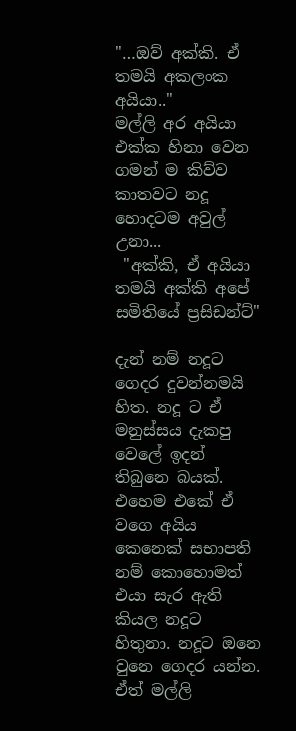"…ඔව් අක්කි. ඒ තමයි අකලංක අයියා.."
මල්ලි අර අයියා එක්ක හිනා වෙන ගමන් ම කිව්ව කාතවට නදූ හොදටම අවුල් උනා...
 "අක්කි, ඒ අයියා තමයි අක්කි අපේ සමිතියේ ප්‍රසිඩන්ට්"

දැන් නම් නදූට ගෙදර දුවන්නමයි හිත. නදූ ට ඒ මනුස්සය දැකපු වෙලේ ඉදන් තිබුනෙ බයක්. එහෙම එකේ ඒ වගෙ අයිය කෙනෙක් සභාපති නම් කොහොමත් එයා සැර ඇති කියල නදූට හිතුනා. නදූට ඔනෙ වුනෙ ගෙදර යන්න. ඒත් මල්ලි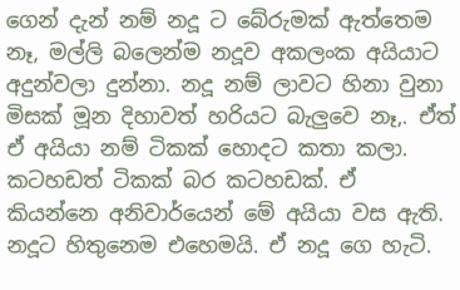ගෙන් දැන් නම් නදූ ට බේරුමක් ඇත්තෙම නෑ, මල්ලි බලෙන්ම නදූව අකලංක අයියාට අදුන්වලා දුන්නා. නදූ නම් ලාවට හිනා වුනා මිසක් මූන දිහාවත් හරියට බැලුවෙ නෑ,. ඒත් ඒ අයියා නම් ටිකක් හොදට කතා කලා. කටහඩත් ටිකක් බර කටහඩක්. ඒ කියන්නෙ අනිවාර්යෙන් මේ අයියා වස ඇති. නදූට හිතුනෙම එහෙමයි. ඒ නදූ ගෙ හැටි.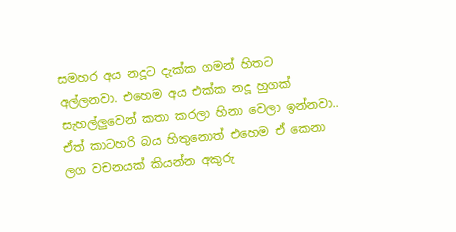සමහර අය නදූට දැක්ක ගමන් හිතට අල්ලනවා. එහෙම අය එක්ක නදූ හුගක් සැහල්ලුවෙන් කතා කරලා හිනා වෙලා ඉන්නවා.. ඒත් කාටහරි බය හිතුනොත් එහෙම ඒ කෙනා ලග වචනයක් කියන්න අකුරු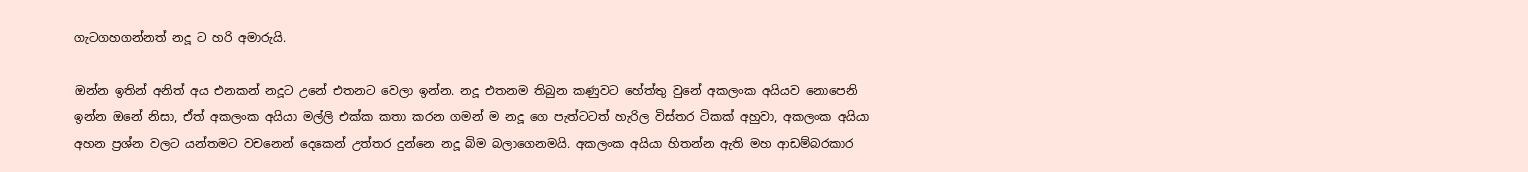ගැටගහගන්නත් නදූ ට හරි අමාරුයි.

ඔන්න ඉතින් අනිත් අය එනකන් නදූට උනේ එතනට වෙලා ඉන්න. නදූ එතනම තිබුන කණුවට හේත්තු වුනේ අකලංක අයියව නොපෙනි ඉන්න ඔනේ නිසා, ඒත් අකලංක අයියා මල්ලි එක්ක කතා කරන ගමන් ම නදූ ගෙ පැත්ටටත් හැරිල විස්තර ටිකක් අහුවා, අකලංක අයියා අහන ප්‍රශ්න වලට යන්තමට වචනෙන් දෙකෙන් උත්තර දුන්නෙ නදූ බිම බලාගෙනමයි. අකලංක අයියා හිතන්න ඇති මහ ආඩම්බරකාර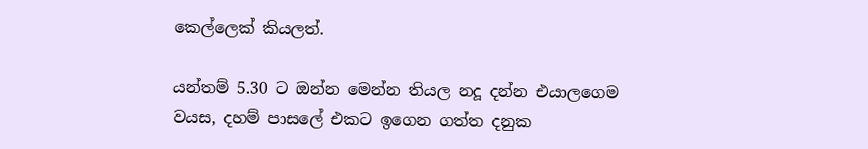කෙල්ලෙක් කියලත්.

යන්තම් 5.30 ට ඔන්න මෙන්න තියල නදූ දන්න එයාලගෙම වයස, දහම් පාසලේ එකට ඉගෙන ගත්ත දනුක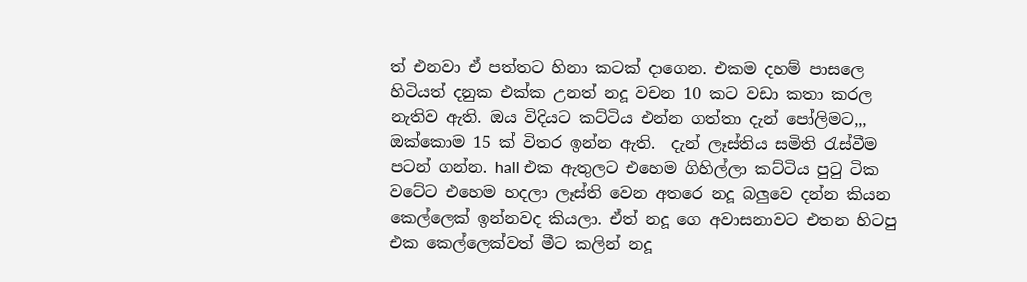ත් එනවා ඒ පත්තට හිනා කටක් දාගෙන. එකම දහම් පාසලෙ හිටියත් දනුක එක්ක උනත් නදූ වචන 10 කට වඩා කතා කරල නැතිව ඇති. ඔය විදියට කට්ටිය එන්න ගත්තා දැන් පෝලිමට,,, ඔක්කොම 15 ක් විතර ඉන්න ඇති.  දැන් ලෑස්තිය සමිති රැස්වීම පටන් ගන්න. hall එක ඇතුලට එහෙම ගිහිල්ලා කට්ටිය පුටු ටික වටේට එහෙම හදලා ලෑස්ති වෙන අතරෙ නදූ බලුවෙ දන්න කියන කෙල්ලෙක් ඉන්නවද කියලා. ඒත් නදූ ගෙ අවාසනාවට එතන හිටපු එක කෙල්ලෙක්වත් මීට කලින් නදූ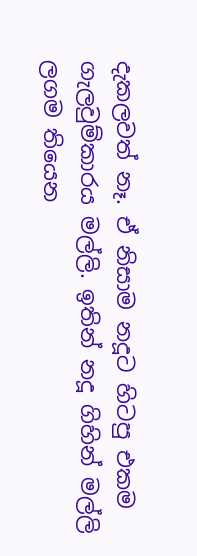දැකලවත් නෑ. ඒ නිසාම නදූට හිටපු එකම ගැලවුම්කාරය මල්ලි. ඉතින් නදූ ගිහින් මල්ලි ලගම තියෙන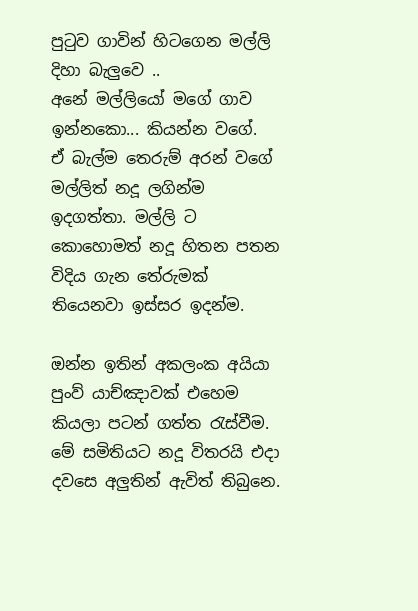පුටුව ගාවින් හිටගෙන මල්ලි දිහා බැලුවෙ ..
අනේ මල්ලියෝ මගේ ගාව ඉන්නකො... කියන්න වගේ.
ඒ බැල්ම තෙරුම් අරන් වගේ මල්ලිත් නදූ ලගින්ම ඉදගත්තා. මල්ලි ට කොහොමත් නදූ හිතන පතන විදිය ගැන තේරුමක් තියෙනවා ඉස්සර ඉදන්ම.

ඔන්න ඉතින් අකලංක අයියා පුංව් යාච්ඤාවක් එහෙම කියලා පටන් ගත්ත රැස්වීම. මේ සමිතියට නදූ විතරයි එදා දවසෙ අලුතින් ඇවිත් තිබුනෙ.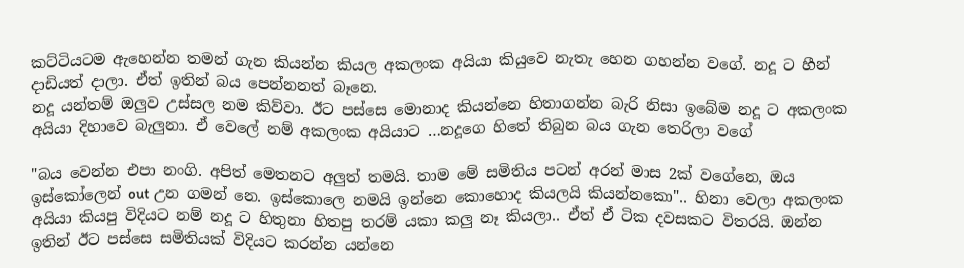කට්ටියටම ඇහෙන්න තමන් ගැන කියන්න කියල අකලංක අයියා කියුවෙ නැතැ හෙන ගහන්න වගේ. නදූ ට හීන් දාඩියත් දාලා. ඒත් ඉතින් බය පෙන්නනත් බෑනෙ.
නදූ යන්තම් ඔලුව උස්සල නම කිව්වා. ඊට පස්සෙ මොනාද කියන්නෙ හිතාගන්න බැරි නිසා ඉබේම නදූ ට අකලංක අයියා දිහාවෙ බැලුනා. ඒ වෙලේ නම් අකලංක අයියාට …නදූගෙ හිතේ තිබුන බය ගැන තෙරිලා වගේ

"බය වෙන්න එපා නංගි. අපිත් මෙතනට අලුත් තමයි. තාම මේ සමිතිය පටන් අරන් මාස 2ක් වගේනෙ, ඔය ඉස්කෝලෙන් out උන ගමන් නෙ. ඉස්කොලෙ නමයි ඉන්නෙ කොහොද කියලයි කියන්නකො".. හිනා වෙලා අකලංක අයියා කියපු විදියට නම් නදූ ට හිතුනා හිතපු තරම් යකා කලු නෑ කියලා.. ඒත් ඒ ටික දවසකට විතරයි. ඔන්න ඉතින් ඊට පස්සෙ සමිතියක් විදියට කරන්න යන්නෙ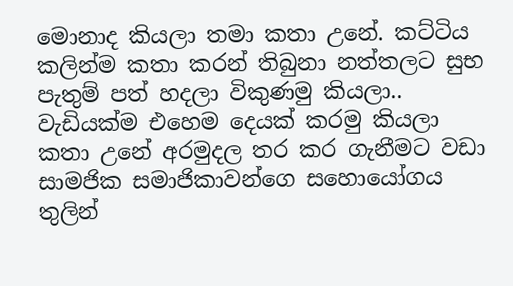මොනාද කියලා තමා කතා උනේ. කට්ටිය කලින්ම කතා කරන් තිබුනා නත්තලට සුභ පැතුම් පත් හදලා විකුණමු කියලා.. වැඩියක්ම එහෙම දෙයක් කරමු කියලා කතා උනේ අරමුදල තර කර ගැනීමට වඩා සාමජික සමාජිකාවන්ගෙ සහොයෝගය තුලින්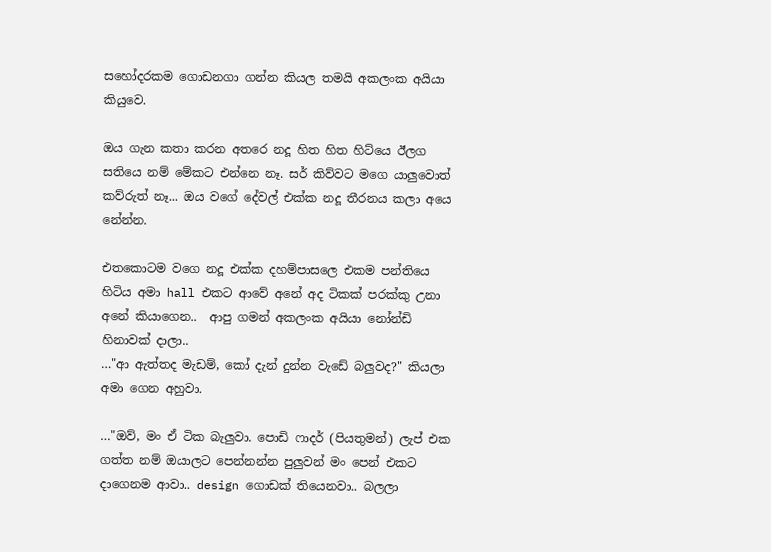සහෝදරකම ගොඩනගා ගන්න කියල තමයි අකලංක අයියා කියුවෙ.

ඔය ගැන කතා කරන අතරෙ නදූ හිත හිත හිට්යෙ ඊලග සතියෙ නම් මේකට එන්නෙ නෑ. සර් කිව්වට මගෙ යාලුවොත් කව්රුත් නෑ... ඔය වගේ දේවල් එක්ක නදූ තීරනය කලා අයෙ නේන්න.

එතකොටම වගෙ නදූ එක්ක දහම්පාසලෙ එකම පන්තියෙ හිටිය අමා hall එකට ආවේ අනේ අද ටිකක් පරක්කු උනා අනේ කියාගෙන..  ආපු ගමන් අකලංක අයියා නෝන්ඩි හිනාවක් දාලා..
…"ආ ඇත්තද මැඩම්, කෝ දැන් දුන්න වැඩේ බලුවද?" කියලා අමා ගෙන අහුවා.

…"ඔව්, මං ඒ ටික බැලුවා. පොඩි ෆාදර් (පියතුමන්) ලැප් එක ගත්ත නම් ඔයාලට පෙන්නන්න පුලුවන් මං පෙන් එකට දාගෙනම ආවා.. design ගොඩක් තියෙනවා.. බලලා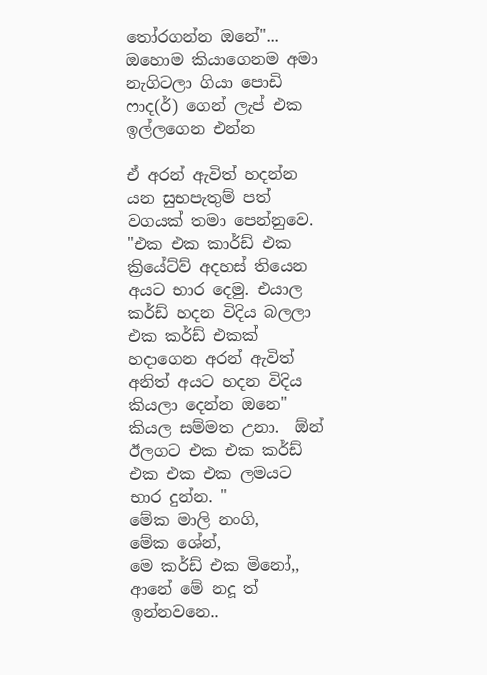තෝරගන්න ඔනේ"... ඔහොම කියාගෙනම අමා  නැගිටලා ගියා පොඩි ෆාද(ර්) ගෙන් ලැප් එක ඉල්ලගෙන එන්න

ඒ අරන් ඇවිත් හදන්න යන සුභපැතුම් පත් වගයක් තමා පෙන්නුවෙ.
"එක එක කාර්ඩ් එක ක්‍රියේට්ව් අදහස් තියෙන අයට භාර දෙමු. එයාල කර්ඩ් හදන විදිය බලලා එක කර්ඩ් එකක් හදාගෙන අරන් ඇවිත් අනිත් අයට හදන විදිය කියලා දෙන්න ඔනෙ" කියල සම්මත උනා.  ඕන් ඊලගට එක එක කර්ඩ් එක එක එක ලමයට භාර දුන්න. "
මේක මාලි නංගි,
මේක ශේන්,
මෙ කර්ඩ් එක මිනෝ,,
ආනේ මේ නදූ ත් ඉන්නවනෙ..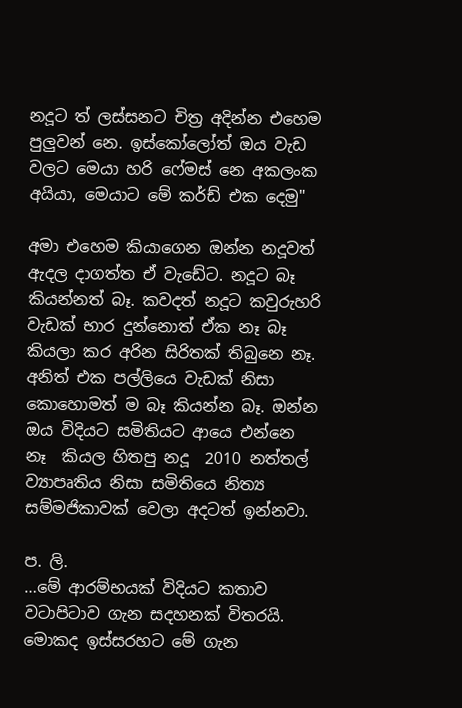නදූට ත් ලස්සනට චිත්‍ර අදින්න එහෙම පුලුවන් නෙ. ඉස්කෝලෝත් ඔය වැඩ වලට මෙයා හරි ෆේමස් නෙ අකලංක අයියා, මෙයාට මේ කර්ඩ් එක දෙමු"

අමා එහෙම කියාගෙන ඔන්න නදූවත් ඇදල දාගත්ත ඒ වැඩේට. නදූට බෑ කියන්නත් බෑ. කවදත් නදූට කවුරුහරි වැඩක් භාර දුන්නොත් ඒක නෑ බෑ කියලා කර අරින සිරිතක් තිබුනෙ නෑ. අනිත් එක පල්ලියෙ වැඩක් නිසා කොහොමත් ම බෑ කියන්න බෑ. ඔන්න ඔය විදියට සමිතියට ආයෙ එන්නෙ නෑ  කියල හිතපු නදූ  2010 නත්තල් ව්‍යාපෘතිය නිසා සමිතියෙ නිත්‍ය සම්මජිකාවක් වෙලා අදටත් ඉන්නවා.

ප. ලි.
…මේ ආරම්භයක් විදියට කතාව වටාපිටාව ගැන සදහනක් විතරයි. මොකද ඉස්සරහට මේ ගැන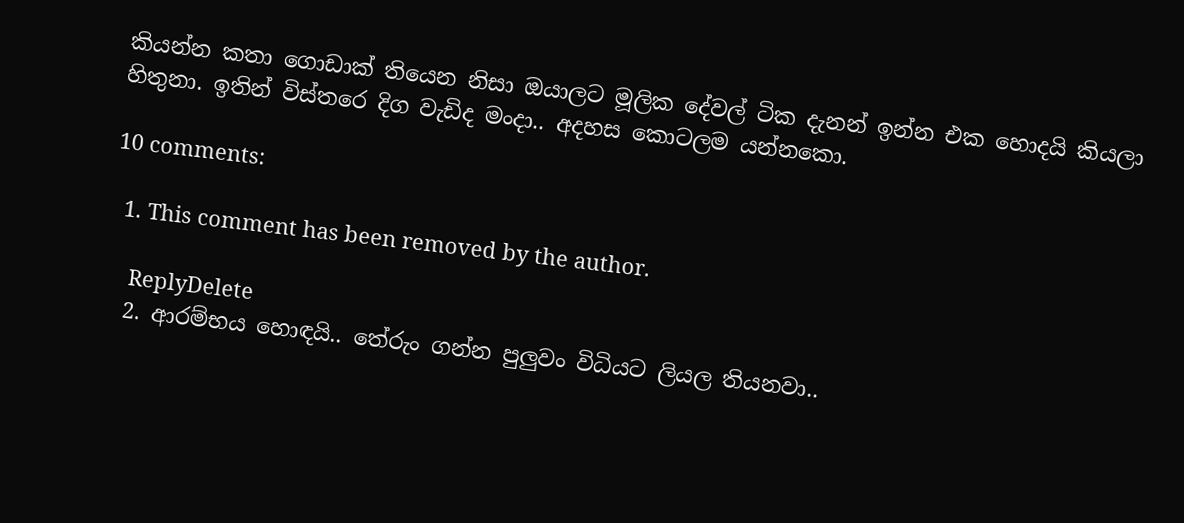කියන්න කතා ගොඩාක් තියෙන නිසා ඔයාලට මූලික දේවල් ටික දැනන් ඉන්න එක හොදයි කියලා හිතුනා. ඉතින් විස්තරෙ දිග වැඩිද මංදා.. අදහස කොටලම යන්නකො.

10 comments:

  1. This comment has been removed by the author.

    ReplyDelete
  2. ආරම්භය හොඳයි.. තේරුං ගන්න පුලුවං විධියට ලියල තියනවා..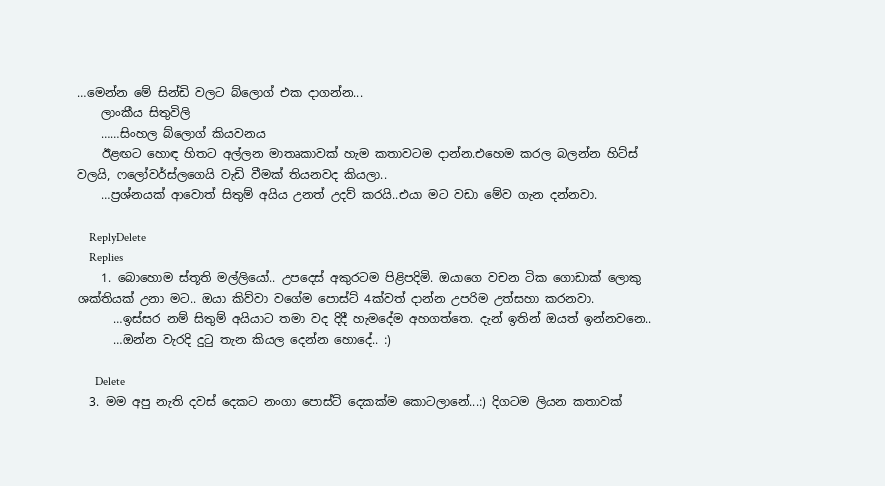…මෙන්න මේ සින්ඩි වලට බ්ලොග් එක දාගන්න...
    ලාංකීය සිතුවිලි
    ……සිංහල බ්ලොග් කියවනය
    ඊළඟට හොඳ හිතට අල්ලන මාතෘකාවක් හැම කතාවටම දාන්න.එහෙම කරල බලන්න හිට්ස් වලයි, ෆලෝවර්ස්ලගෙයි වැඩි වීමක් තියනවද කියලා..
    …ප්‍රශ්නයක් ආවොත් සිතුම් අයිය උනත් උදව් කරයි..එයා මට වඩා මේව ගැන දන්නවා.

    ReplyDelete
    Replies
    1. බොහොම ස්තූති මල්ලියෝ.. උපදෙස් අකුරටම පිළිපදිමි. ඔයාගෙ වචන ටික ගොඩාක් ලොකු ශක්තියක් උනා මට.. ඔයා කිව්වා වගේම පොස්ට් 4ක්වත් දාන්න උපරිම උත්සහා කරනවා.
      …ඉස්සර නම් සිතුම් අයියාට තමා වද දිදී හැමදේම අහගත්තෙ. දැන් ඉතින් ඔයත් ඉන්නවනෙ..
      …ඔන්න වැරදි දුටු තැන කියල දෙන්න හොදේ.. :)

      Delete
  3. මම අපු නැති දවස් දෙකට නංගා පොස්ට් දෙකක්ම කොටලානේ...:) දිගටම ලියන කතාවක්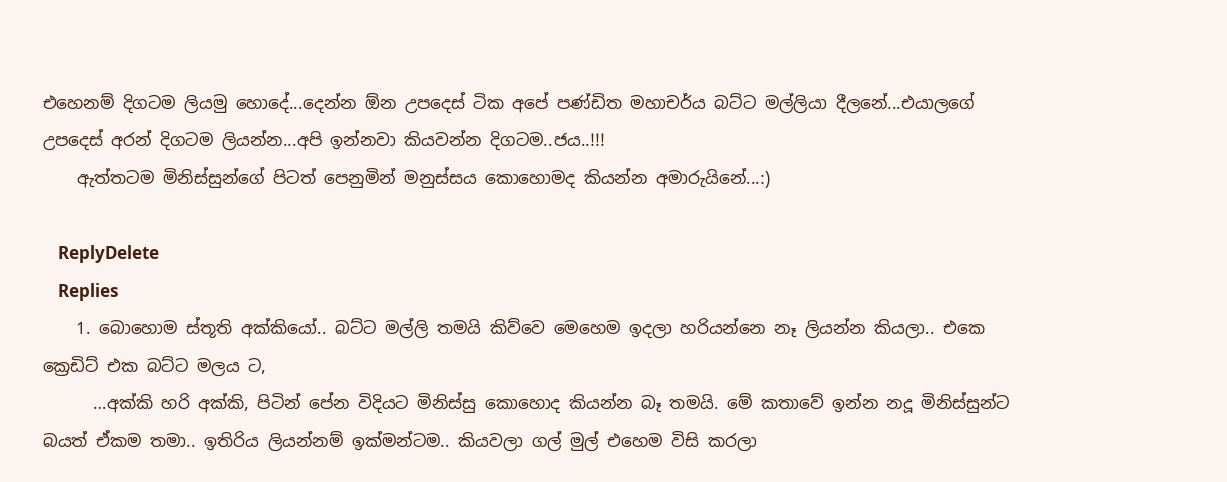එහෙනම් දිගටම ලියමු හොදේ...දෙන්න ඕන උපදෙස් ටික අපේ පණ්ඩිත මහාචර්ය බට්ට මල්ලියා දීලනේ...එයාලගේ උපදෙස් අරන් දිගටම ලියන්න...අපි ඉන්නවා කියවන්න දිගටම..ජය..!!!
    ඇත්තටම මිනිස්සුන්ගේ පිටත් පෙනුමින් මනුස්සය කොහොමද කියන්න අමාරුයිනේ...:)

    ReplyDelete
    Replies
    1. බොහොම ස්තූති අක්කියෝ.. බට්ට මල්ලි තමයි කිව්වෙ මෙහෙම ඉදලා හරියන්නෙ නෑ ලියන්න කියලා.. එකෙ ක්‍රෙඩිට් එක බට්ට මලය ට,
      …අක්කි හරි අක්කි, පිටින් පේන විදියට මිනිස්සු කොහොද කියන්න බෑ තමයි. මේ කතාවේ ඉන්න නදූ මිනිස්සුන්ට බයත් ඒකම තමා.. ඉතිරිය ලියන්නම් ඉක්මන්ටම.. කියවලා ගල් මුල් එහෙම විසි කරලා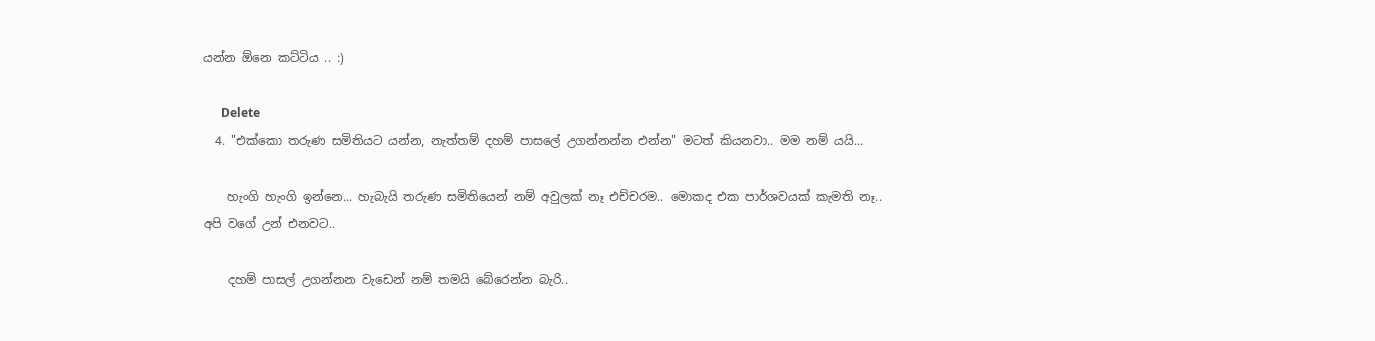යන්න ඕනෙ කට්ටිය .. :)

      Delete
  4. "එක්කො තරුණ සමිතියට යන්න, නැත්තම් දහම් පාසලේ උගන්නන්න එන්න" මටත් කියනවා.. මම නම් යයි...

    හැංගි හැංගි ඉන්නෙ... හැබැයි තරුණ සමිතියෙන් නම් අවුලක් නෑ එච්චරම.. මොකද එක පාර්ශවයක් කැමති නෑ.. අපි වගේ උන් එනවට..

    දහම් පාසල් උගන්නන වැඩෙන් නම් තමයි බේරෙන්න බැරි..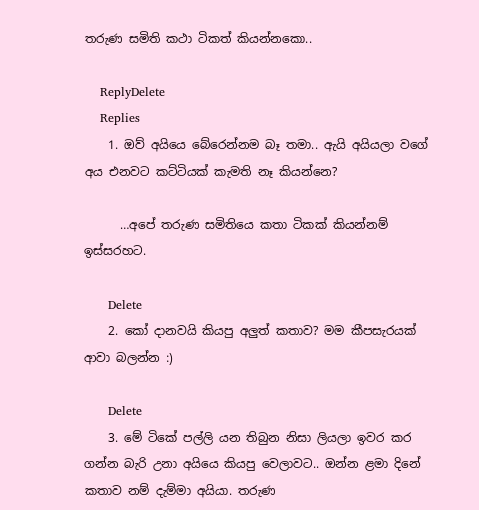තරුණ සමිති කථා ටිකත් කියන්නකො..

    ReplyDelete
    Replies
    1. ඔව් අයියෙ බේරෙන්නම බෑ තමා.. ඇයි අයියලා වගේ අය එනවට කට්ටියක් කැමති නෑ කියන්නෙ?

      …අපේ තරුණ සමිතියෙ කතා ටිකක් කියන්නම් ඉස්සරහට.

      Delete
    2. කෝ දානවයි කියපු අලුත් කතාව? මම කීපසැරයක් ආවා බලන්න :)

      Delete
    3. මේ ටිකේ පල්ලි යන තිබුන නිසා ලියලා ඉවර කර ගන්න බැරි උනා අයියෙ කියපු වෙලාවට.. ඔන්න ළමා දිනේ කතාව නම් දැම්මා අයියා. තරුණ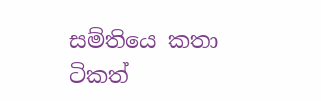සම්තියෙ කතා ටිකත්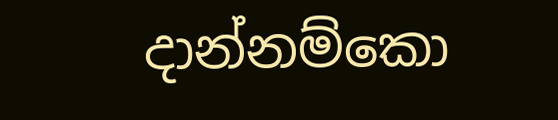දාන්නම්කො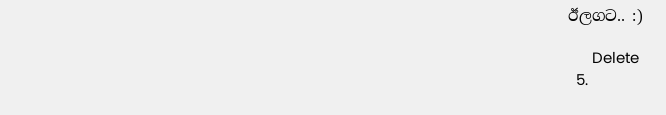ඊලගට.. :)

      Delete
  5.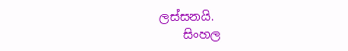ලස්සනයි.
    සිංහල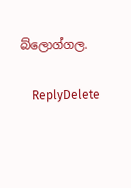බ්ලොග්ගල.

    ReplyDelete